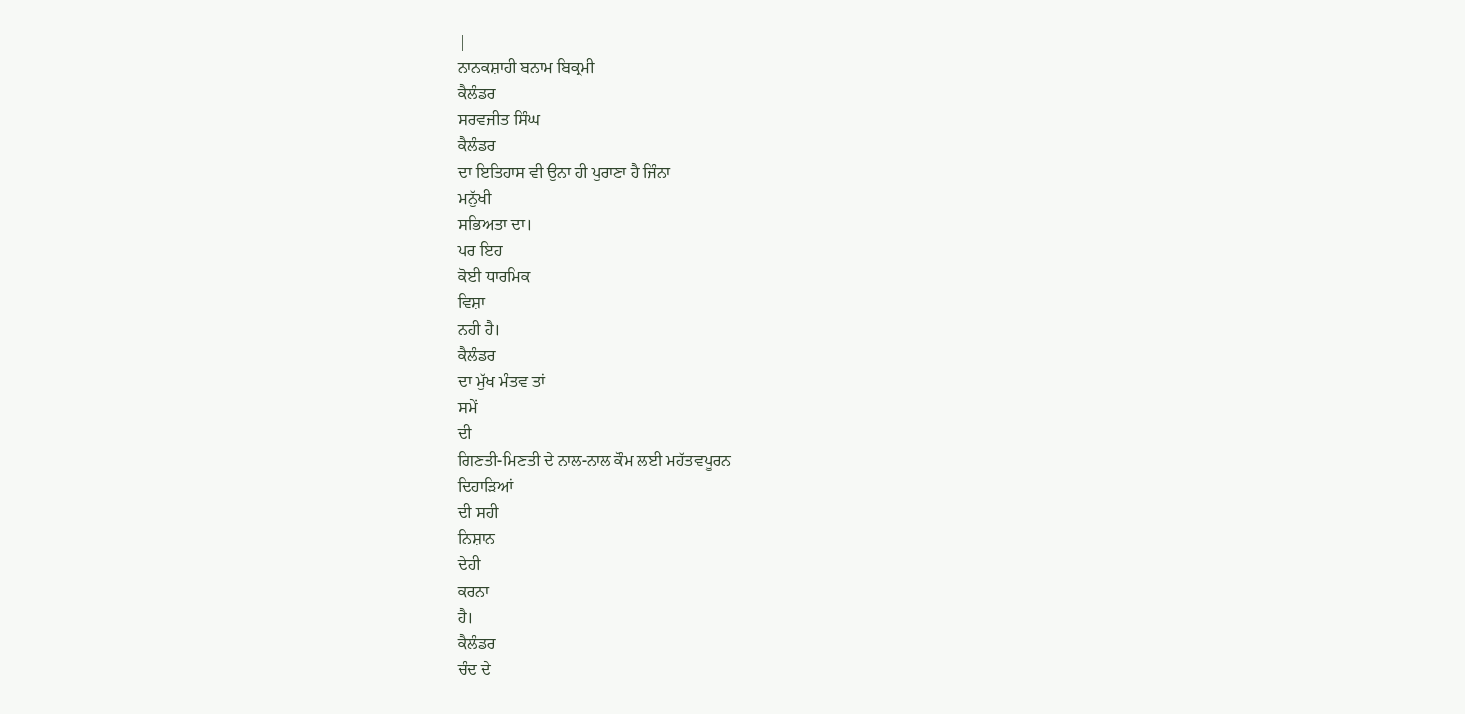|
ਨਾਨਕਸ਼ਾਹੀ ਬਨਾਮ ਬਿਕ੍ਰਮੀ
ਕੈਲੰਡਰ
ਸਰਵਜੀਤ ਸਿੰਘ
ਕੈਲੰਡਰ
ਦਾ ਇਤਿਹਾਸ ਵੀ ਉਨਾ ਹੀ ਪੁਰਾਣਾ ਹੈ ਜਿੰਨਾ
ਮਨੁੱਖੀ
ਸਭਿਅਤਾ ਦਾ।
ਪਰ ਇਹ
ਕੋਈ ਧਾਰਮਿਕ
ਵਿਸ਼ਾ
ਨਹੀ ਹੈ।
ਕੈਲੰਡਰ
ਦਾ ਮੁੱਖ ਮੰਤਵ ਤਾਂ
ਸਮੇਂ
ਦੀ
ਗਿਣਤੀ-ਮਿਣਤੀ ਦੇ ਨਾਲ-ਨਾਲ ਕੌਮ ਲਈ ਮਹੱਤਵਪੂਰਨ
ਦਿਹਾੜਿਆਂ
ਦੀ ਸਹੀ
ਨਿਸ਼ਾਨ
ਦੇਹੀ
ਕਰਨਾ
ਹੈ।
ਕੈਲੰਡਰ
ਚੰਦ ਦੇ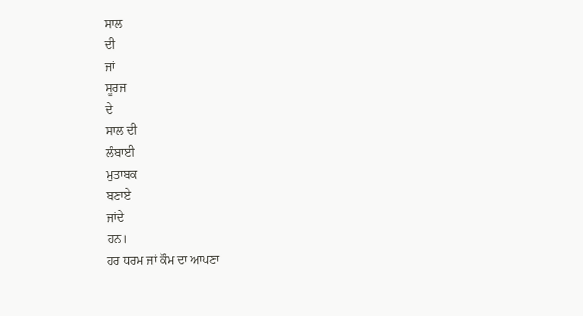ਸਾਲ
ਦੀ
ਜਾਂ
ਸੂਰਜ
ਦੇ
ਸਾਲ ਦੀ
ਲੰਬਾਈ
ਮੁਤਾਬਕ
ਬਣਾਏ
ਜਾਂਦੇ
ਹਨ।
ਹਰ ਧਰਮ ਜਾਂ ਕੌਮ ਦਾ ਆਪਣਾ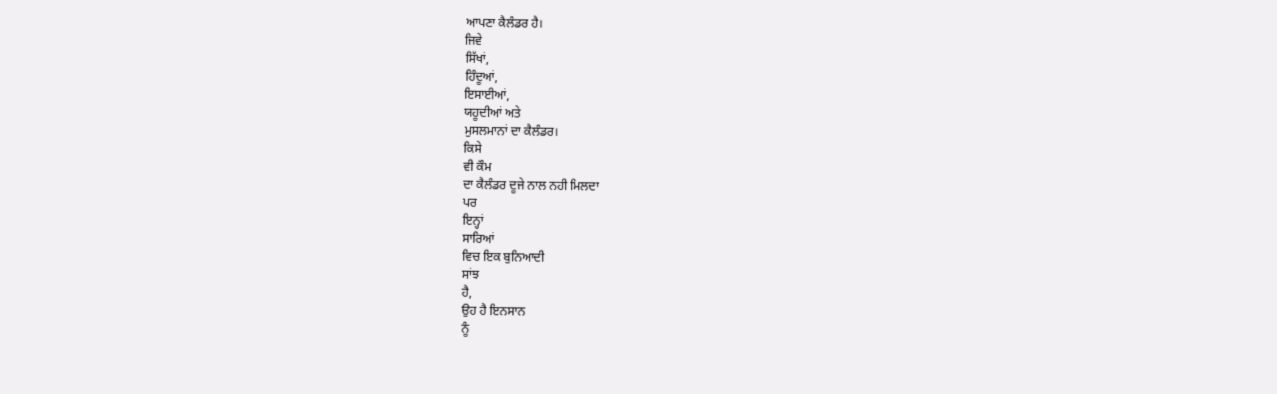ਆਪਣਾ ਕੈਲੰਡਰ ਹੈ।
ਜਿਵੇ
ਸਿੱਖਾਂ,
ਹਿੰਦੂਆਂ,
ਇਸਾਈਆਂ,
ਯਹੂਦੀਆਂ ਅਤੇ
ਮੁਸਲਮਾਨਾਂ ਦਾ ਕੈਲੰਡਰ।
ਕਿਸੇ
ਵੀ ਕੌਮ
ਦਾ ਕੈਲੰਡਰ ਦੂਜੇ ਨਾਲ ਨਹੀ ਮਿਲਦਾ
ਪਰ
ਇਨ੍ਹਾਂ
ਸਾਰਿਆਂ
ਵਿਚ ਇਕ ਬੁਨਿਆਦੀ
ਸਾਂਝ
ਹੈ,
ਉਹ ਹੈ ਇਨਸਾਨ
ਨੂੰ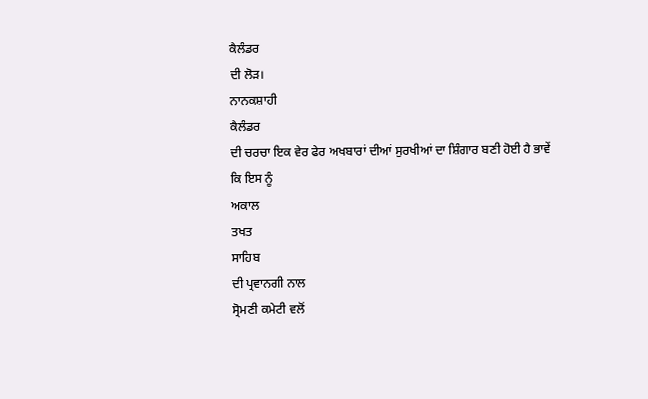ਕੈਲੰਡਰ
ਦੀ ਲੋੜ।
ਨਾਨਕਸ਼ਾਹੀ
ਕੈਲੰਡਰ
ਦੀ ਚਰਚਾ ਇਕ ਵੇਰ ਫੇਰ ਅਖਬਾਰਾਂ ਦੀਆਂ ਸੁਰਖੀਆਂ ਦਾ ਸ਼ਿੰਗਾਰ ਬਣੀ ਹੋਈ ਹੈ ਭਾਵੇਂ
ਕਿ ਇਸ ਨੂੰ
ਅਕਾਲ
ਤਖਤ
ਸਾਹਿਬ
ਦੀ ਪ੍ਰਵਾਨਗੀ ਨਾਲ
ਸ੍ਰੋਮਣੀ ਕਮੇਟੀ ਵਲੋਂ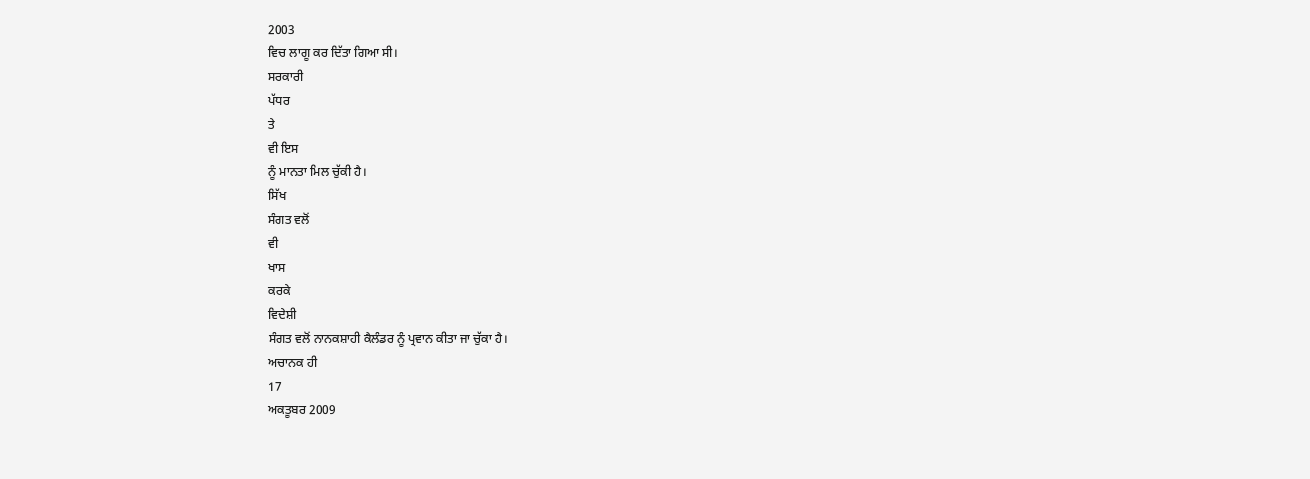2003
ਵਿਚ ਲਾਗੂ ਕਰ ਦਿੱਤਾ ਗਿਆ ਸੀ।
ਸਰਕਾਰੀ
ਪੱਧਰ
ਤੇ
ਵੀ ਇਸ
ਨੂੰ ਮਾਨਤਾ ਮਿਲ ਚੁੱਕੀ ਹੈ।
ਸਿੱਖ
ਸੰਗਤ ਵਲੋਂ
ਵੀ
ਖਾਸ
ਕਰਕੇ
ਵਿਦੇਸ਼ੀ
ਸੰਗਤ ਵਲੋਂ ਨਾਨਕਸ਼ਾਹੀ ਕੈਲੰਡਰ ਨੂੰ ਪ੍ਰਵਾਨ ਕੀਤਾ ਜਾ ਚੁੱਕਾ ਹੈ।
ਅਚਾਨਕ ਹੀ
17
ਅਕਤੂਬਰ 2009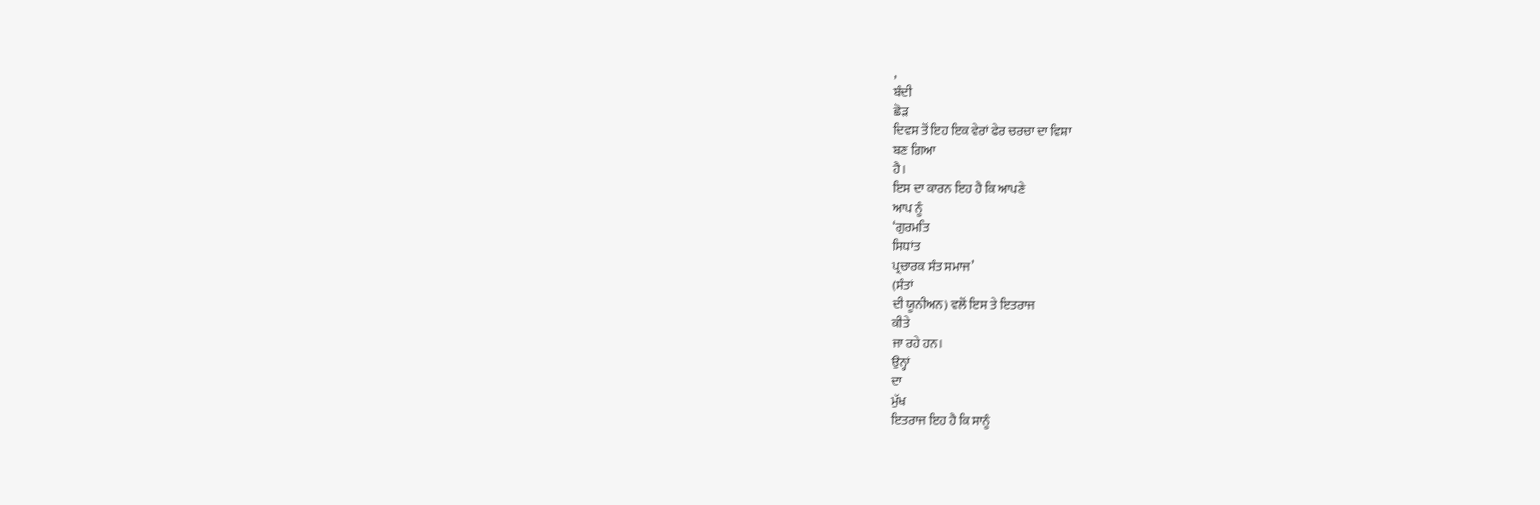,
ਬੰਦੀ
ਛੋੜ
ਦਿਵਸ ਤੋਂ ਇਹ ਇਕ ਵੇਰਾਂ ਫੇਰ ਚਰਚਾ ਦਾ ਵਿਸ਼ਾ
ਬਣ ਗਿਆ
ਹੈ।
ਇਸ ਦਾ ਕਾਰਨ ਇਹ ਹੈ ਕਿ ਆਪਣੇ
ਆਪ ਨੂੰ
‘ਗੁਰਮਤਿ
ਸਿਧਾਂਤ
ਪ੍ਰਚਾਰਕ ਸੰਤ ਸਮਾਜ’
(ਸੰਤਾਂ
ਦੀ ਯੂਨੀਅਨ) ਵਲੋਂ ਇਸ ਤੇ ਇਤਰਾਜ
ਕੀਤੇ
ਜਾ ਰਹੇ ਹਨ।
ਉਨ੍ਹਾਂ
ਦਾ
ਮੁੱਖ
ਇਤਰਾਜ ਇਹ ਹੈ ਕਿ ਸਾਨੂੰ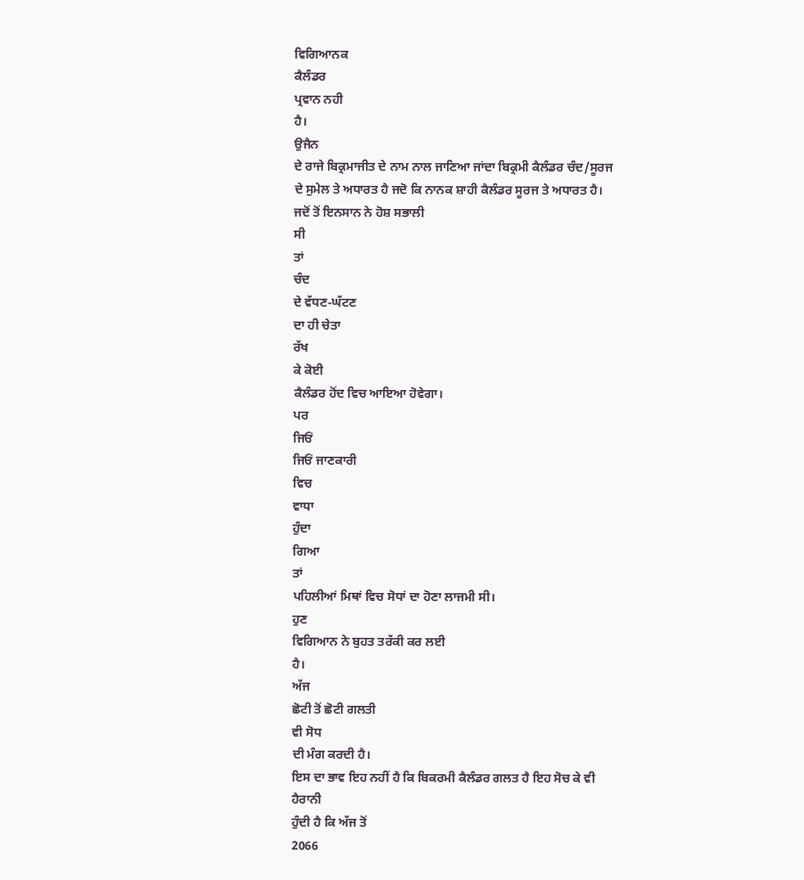ਵਿਗਿਆਨਕ
ਕੈਲੰਡਰ
ਪ੍ਰਵਾਨ ਨਹੀ
ਹੈ।
ਉਜੈਨ
ਦੇ ਰਾਜੇ ਬਿਕ੍ਰਮਾਜੀਤ ਦੇ ਨਾਮ ਨਾਲ ਜਾਣਿਆ ਜਾਂਦਾ ਬਿਕ੍ਰਮੀ ਕੈਲੰਡਰ ਚੰਦ/ਸੂਰਜ
ਦੇ ਸੁਮੇਲ ਤੇ ਅਧਾਰਤ ਹੈ ਜਦੋ ਕਿ ਨਾਨਕ ਸ਼ਾਹੀ ਕੈਲੰਡਰ ਸੂਰਜ ਤੇ ਅਧਾਰਤ ਹੈ।
ਜਦੋਂ ਤੋਂ ਇਨਸਾਨ ਨੇ ਹੋਸ਼ ਸਭਾਲੀ
ਸੀ
ਤਾਂ
ਚੰਦ
ਦੇ ਵੱਧਣ-ਘੱਟਣ
ਦਾ ਹੀ ਚੇਤਾ
ਰੱਖ
ਕੇ ਕੋਈ
ਕੈਲੰਡਰ ਹੋਂਦ ਵਿਚ ਆਇਆ ਹੋਵੇਗਾ।
ਪਰ
ਜਿਓਂ
ਜਿਓਂ ਜਾਣਕਾਰੀ
ਵਿਚ
ਵਾਧਾ
ਹੁੰਦਾ
ਗਿਆ
ਤਾਂ
ਪਹਿਲੀਆਂ ਮਿਥਾਂ ਵਿਚ ਸੋਧਾਂ ਦਾ ਹੋਣਾ ਲਾਜਮੀ ਸੀ।
ਹੁਣ
ਵਿਗਿਆਨ ਨੇ ਬੁਹਤ ਤਰੱਕੀ ਕਰ ਲਈ
ਹੈ।
ਅੱਜ
ਛੋਟੀ ਤੋਂ ਛੋਟੀ ਗਲਤੀ
ਵੀ ਸੋਧ
ਦੀ ਮੰਗ ਕਰਦੀ ਹੈ।
ਇਸ ਦਾ ਭਾਵ ਇਹ ਨਹੀਂ ਹੈ ਕਿ ਬਿਕਰਮੀ ਕੈਲੰਡਰ ਗਲਤ ਹੈ ਇਹ ਸੋਚ ਕੇ ਵੀ
ਹੈਰਾਨੀ
ਹੁੰਦੀ ਹੈ ਕਿ ਅੱਜ ਤੋਂ
2066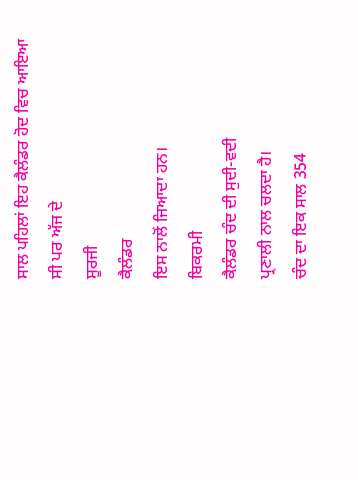ਸਾਲ ਪਹਿਲਾਂ ਇਹ ਕੈਲੰਡਰ ਹੋਦ ਵਿਚ ਆਇਆ ਸੀ ਪਰ ਅੱਜ ਦੇ
ਸੂਰਜੀ
ਕੈਲੰਡਰ
ਇਸ ਨਾਲੋਂ ਜਿਆਦਾ ਹਨ।
ਬਿਕਰਮੀ
ਕੈਲੰਡਰ ਚੰਦ ਦੀ ਸੁਦੀ-ਵਦੀ
ਪ੍ਰਣਾਲੀ ਨਾਲ ਚਲਦਾ ਹੈ।
ਚੰਦ ਦਾ ਇਕ ਸਾਲ 354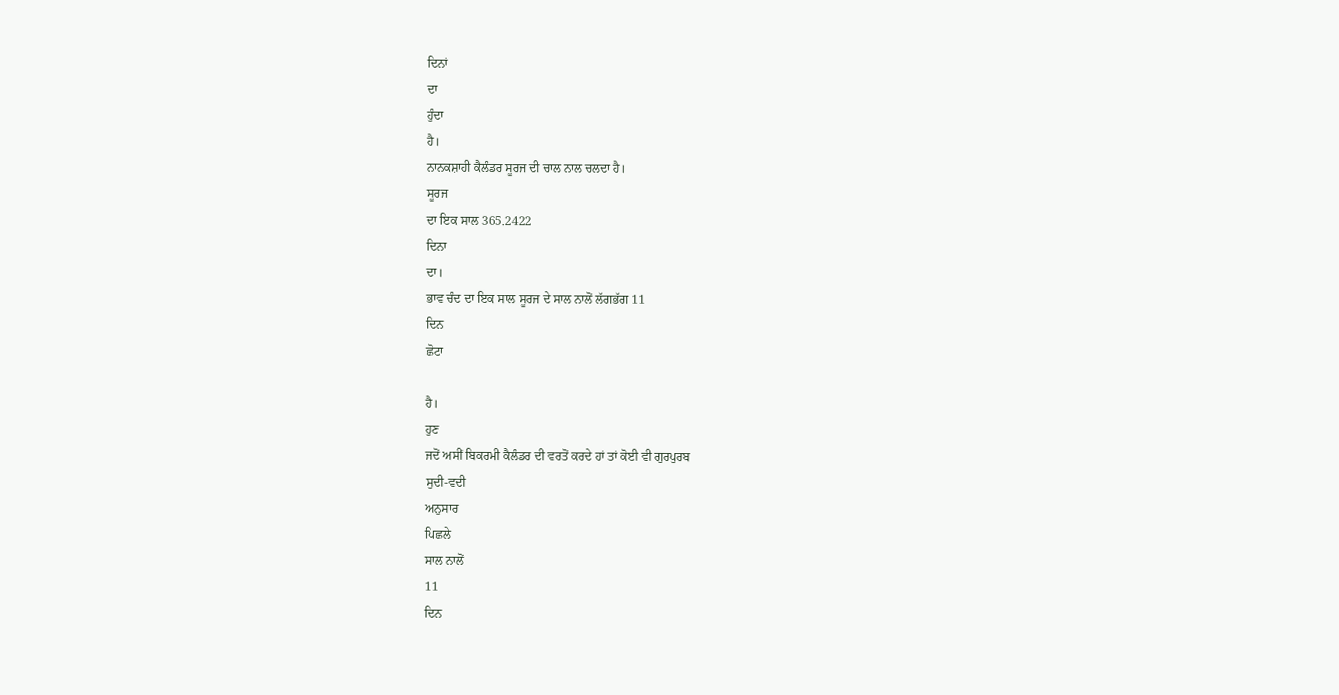ਦਿਨਾਂ
ਦਾ
ਹੁੰਦਾ
ਹੈ।
ਨਾਨਕਸ਼ਾਹੀ ਕੈਲੰਡਰ ਸੂਰਜ ਦੀ ਚਾਲ ਨਾਲ ਚਲਦਾ ਹੈ।
ਸੂਰਜ
ਦਾ ਇਕ ਸਾਲ 365.2422
ਦਿਨਾ
ਦਾ।
ਭਾਵ ਚੰਦ ਦਾ ਇਕ ਸਾਲ ਸੂਰਜ ਦੇ ਸਾਲ ਨਾਲੋਂ ਲੱਗਭੱਗ 11
ਦਿਨ
ਛੋਟਾ

ਹੈ।
ਹੁਣ
ਜਦੋਂ ਅਸੀਂ ਬਿਕਰਮੀ ਕੈਲੰਡਰ ਦੀ ਵਰਤੋਂ ਕਰਦੇ ਹਾਂ ਤਾਂ ਕੋਈ ਵੀ ਗੁਰਪੁਰਬ
ਸੁਦੀ-ਵਦੀ
ਅਨੁਸਾਰ
ਪਿਛਲੇ
ਸਾਲ ਨਾਲੋਂ
11
ਦਿਨ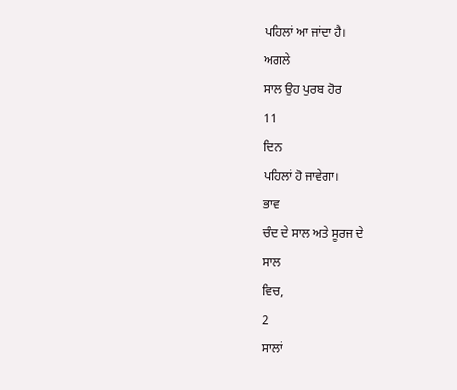ਪਹਿਲਾਂ ਆ ਜਾਂਦਾ ਹੈ।
ਅਗਲੇ
ਸਾਲ ਉਹ ਪੁਰਬ ਹੋਰ
11
ਦਿਨ
ਪਹਿਲਾਂ ਹੋ ਜਾਵੇਗਾ।
ਭਾਵ
ਚੰਦ ਦੇ ਸਾਲ ਅਤੇ ਸੂਰਜ ਦੇ
ਸਾਲ
ਵਿਚ,
2
ਸਾਲਾਂ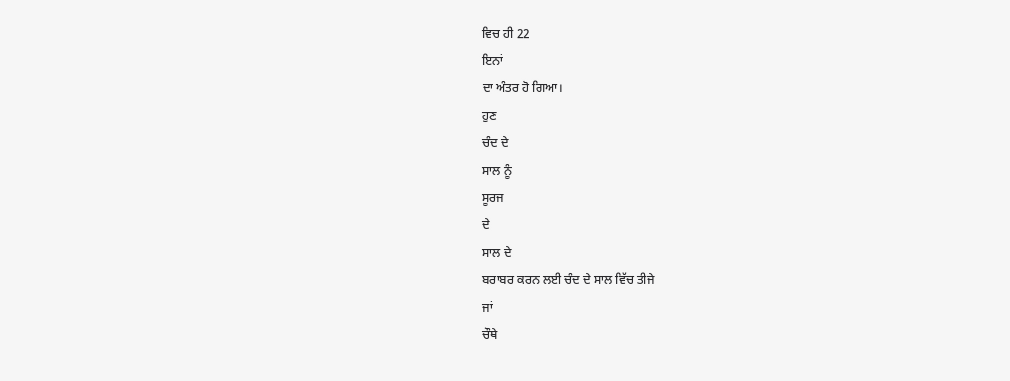ਵਿਚ ਹੀ 22
ਇਨਾਂ
ਦਾ ਅੰਤਰ ਹੋ ਗਿਆ।
ਹੁਣ
ਚੰਦ ਦੇ
ਸਾਲ ਨੂੰ
ਸੂਰਜ
ਦੇ
ਸਾਲ ਦੇ
ਬਰਾਬਰ ਕਰਨ ਲਈ ਚੰਦ ਦੇ ਸਾਲ ਵਿੱਚ ਤੀਜੇ
ਜਾਂ
ਚੌਥੇ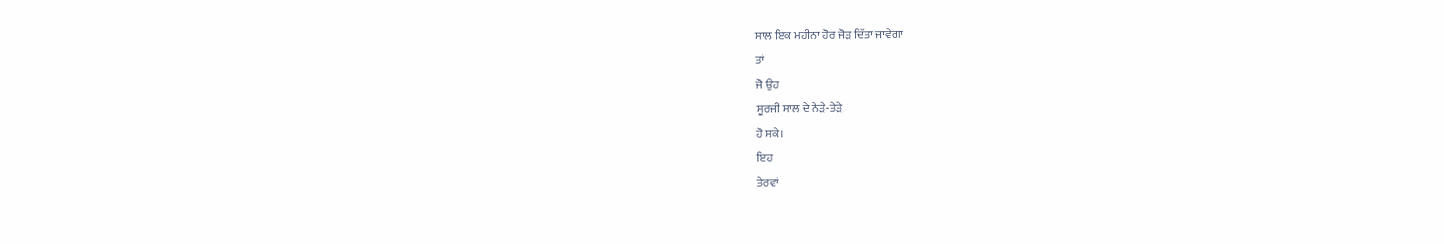ਸਾਲ ਇਕ ਮਹੀਨਾ ਹੋਰ ਜੋੜ ਦਿੱਤਾ ਜਾਵੇਗਾ
ਤਾਂ
ਜੋ ਉਹ
ਸੂਰਜੀ ਸਾਲ ਦੇ ਨੇੜੇ-ਤੇੜੇ
ਹੋ ਸਕੇ।
ਇਹ
ਤੇਰਵਾਂ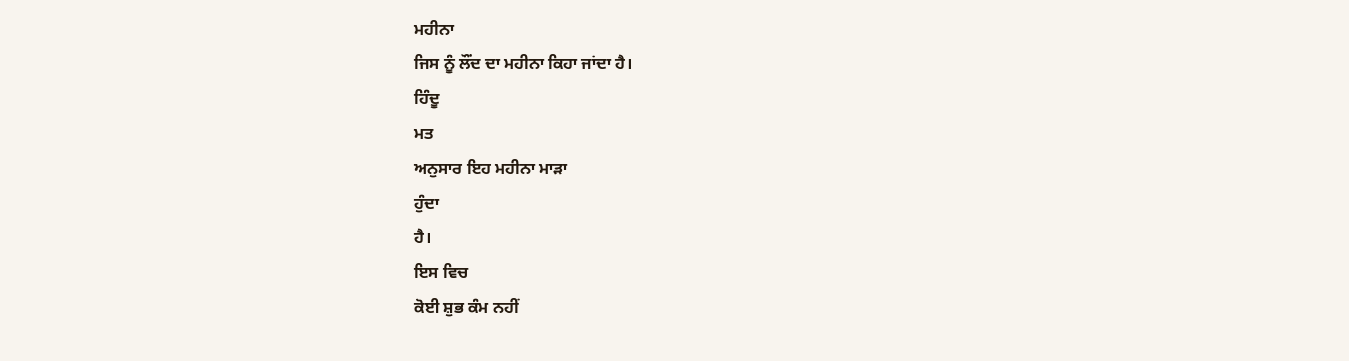ਮਹੀਨਾ
ਜਿਸ ਨੂੰ ਲੌਂਦ ਦਾ ਮਹੀਨਾ ਕਿਹਾ ਜਾਂਦਾ ਹੈ।
ਹਿੰਦੂ
ਮਤ
ਅਨੁਸਾਰ ਇਹ ਮਹੀਨਾ ਮਾੜਾ
ਹੁੰਦਾ
ਹੈ।
ਇਸ ਵਿਚ
ਕੋਈ ਸ਼ੁਭ ਕੰਮ ਨਹੀਂ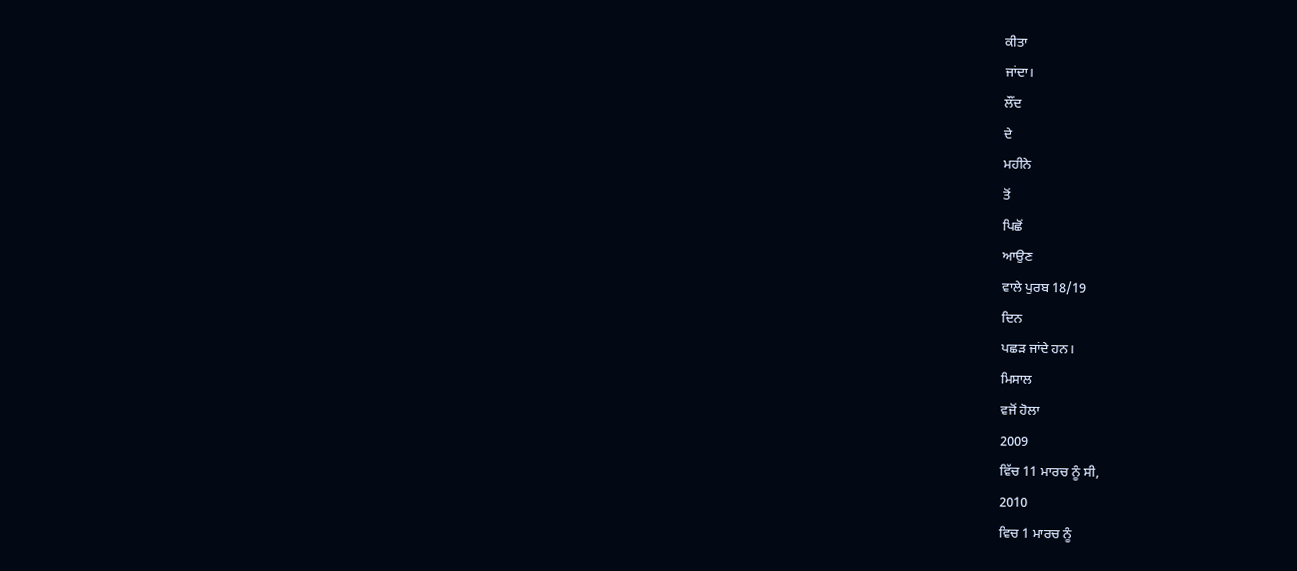ਕੀਤਾ
ਜਾਂਦਾ।
ਲੌਂਦ
ਦੇ
ਮਹੀਨੇ
ਤੋਂ
ਪਿਛੋਂ
ਆਉਣ
ਵਾਲੇ ਪੁਰਬ 18/19
ਦਿਨ
ਪਛੜ ਜਾਂਦੇ ਹਨ।
ਮਿਸਾਲ
ਵਜੋਂ ਹੋਲਾ
2009
ਵਿੱਚ 11 ਮਾਰਚ ਨੂੰ ਸੀ,
2010
ਵਿਚ 1 ਮਾਰਚ ਨੂੰ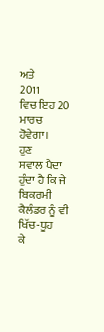ਅਤੇ
2011
ਵਿਚ ਇਹ 20 ਮਾਰਚ ਹੋਵੇਗਾ।
ਹੁਣ
ਸਵਾਲ ਪੈਦਾ ਹੁੰਦਾ ਹੈ ਕਿ ਜੇ ਬਿਕਰਮੀ ਕੈਲੰਡਰ ਨੂੰ ਵੀ ਖਿੱਚ-ਧੂਹ
ਕੇ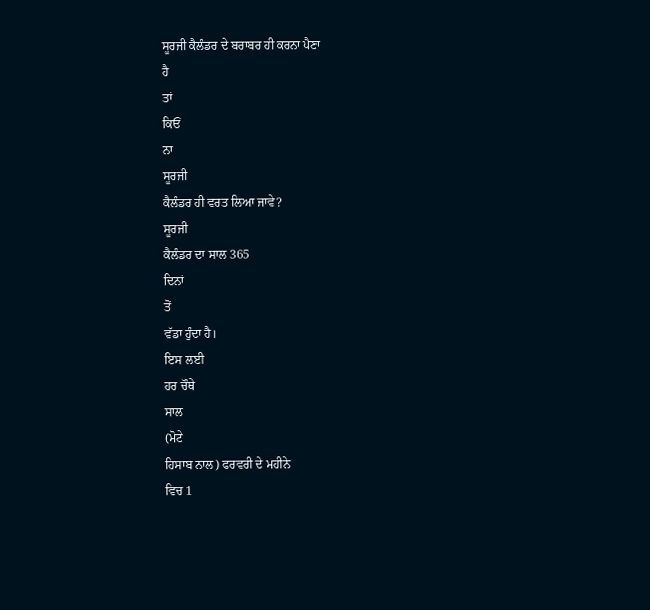ਸੂਰਜੀ ਕੈਲੰਡਰ ਦੇ ਬਰਾਬਰ ਹੀ ਕਰਨਾ ਪੈਣਾ
ਹੈ
ਤਾਂ
ਕਿਓਂ
ਨਾ
ਸੂਰਜੀ
ਕੈਲੰਡਰ ਹੀ ਵਰਤ ਲਿਆ ਜਾਵੇ?
ਸੂਰਜੀ
ਕੈਲੰਡਰ ਦਾ ਸਾਲ 365
ਦਿਨਾਂ
ਤੋਂ
ਵੱਡਾ ਹੁੰਦਾ ਹੈ।
ਇਸ ਲਈ
ਹਰ ਚੌਥੇ
ਸਾਲ
(ਮੋਟੇ
ਹਿਸਾਬ ਨਾਲ) ਫਰਵਰੀ ਦੇ ਮਹੀਨੇ
ਵਿਚ 1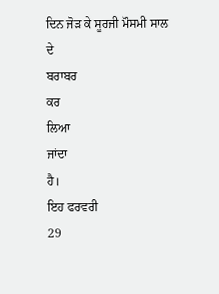ਦਿਨ ਜੋੜ ਕੇ ਸੂਰਜੀ ਮੌਸਮੀ ਸਾਲ
ਦੇ
ਬਰਾਬਰ
ਕਰ
ਲਿਆ
ਜਾਂਦਾ
ਹੈ।
ਇਹ ਫਰਵਰੀ
29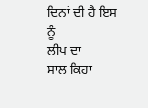ਦਿਨਾਂ ਦੀ ਹੈ ਇਸ ਨੂੰ
ਲੀਪ ਦਾ
ਸਾਲ ਕਿਹਾ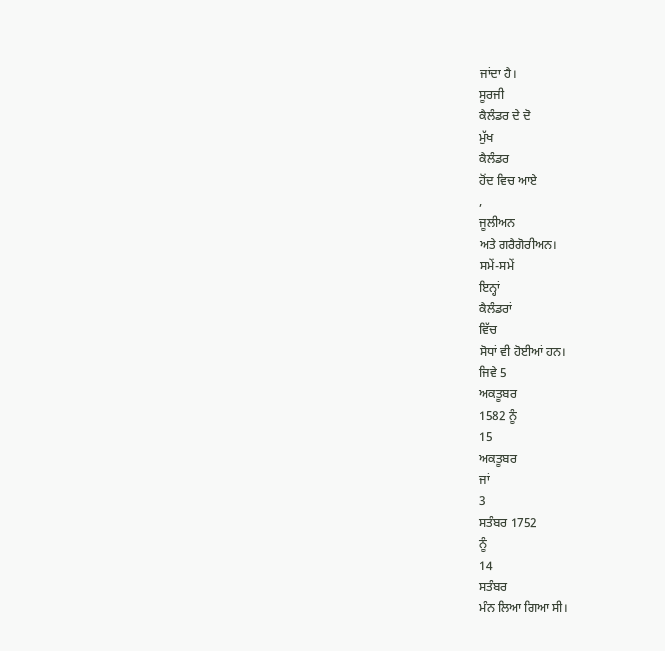ਜਾਂਦਾ ਹੈ।
ਸੂਰਜੀ
ਕੈਲੰਡਰ ਦੇ ਦੋ
ਮੁੱਖ
ਕੈਲੰਡਰ
ਹੋਂਦ ਵਿਚ ਆਏ
,
ਜੂਲੀਅਨ
ਅਤੇ ਗਰੈਗੋਰੀਅਨ।
ਸਮੇਂ-ਸਮੇਂ
ਇਨ੍ਹਾਂ
ਕੈਲੰਡਰਾਂ
ਵਿੱਚ
ਸੋਧਾਂ ਵੀ ਹੋਈਆਂ ਹਨ।
ਜਿਵੇ 5
ਅਕਤੂਬਰ
1582 ਨੂੰ
15
ਅਕਤੂਬਰ
ਜਾਂ
3
ਸਤੰਬਰ 1752
ਨੂੰ
14
ਸਤੰਬਰ
ਮੰਨ ਲਿਆ ਗਿਆ ਸੀ।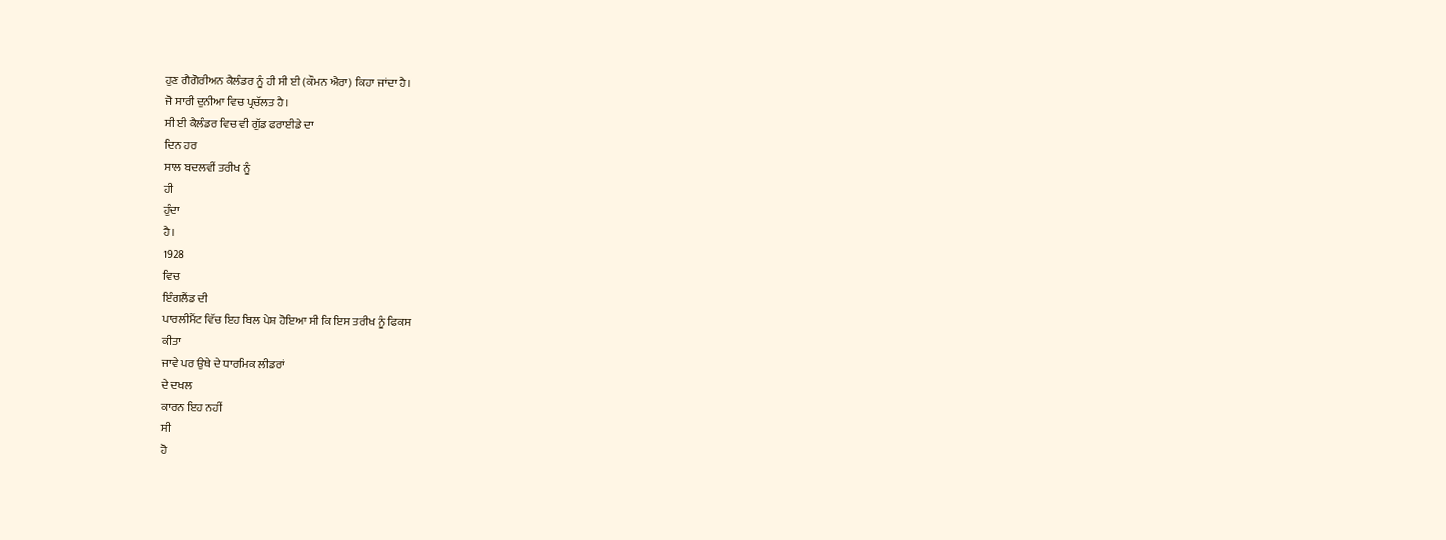ਹੁਣ ਗੈਗੋਰੀਅਨ ਕੈਲੰਡਰ ਨੂੰ ਹੀ ਸੀ ਈ (ਕੌਮਨ ਐਰਾ) ਕਿਹਾ ਜਾਂਦਾ ਹੈ।
ਜੋ ਸਾਰੀ ਦੁਨੀਆ ਵਿਚ ਪ੍ਰਚੱਲਤ ਹੈ।
ਸੀ ਈ ਕੈਲੰਡਰ ਵਿਚ ਵੀ ਗੁੱਡ ਫਰਾਈਡੇ ਦਾ
ਦਿਨ ਹਰ
ਸਾਲ ਬਦਲਵੀਂ ਤਰੀਖ ਨੂੰ
ਹੀ
ਹੁੰਦਾ
ਹੈ।
1928
ਵਿਚ
ਇੰਗਲੈਂਡ ਦੀ
ਪਾਰਲੀਮੈਂਟ ਵਿੱਚ ਇਹ ਬਿਲ ਪੇਸ਼ ਹੋਇਆ ਸੀ ਕਿ ਇਸ ਤਰੀਖ ਨੂੰ ਫਿਕਸ
ਕੀਤਾ
ਜਾਵੇ ਪਰ ਉਥੇ ਦੇ ਧਾਰਮਿਕ ਲੀਡਰਾਂ
ਦੇ ਦਖਲ
ਕਾਰਨ ਇਹ ਨਹੀਂ
ਸੀ
ਹੋ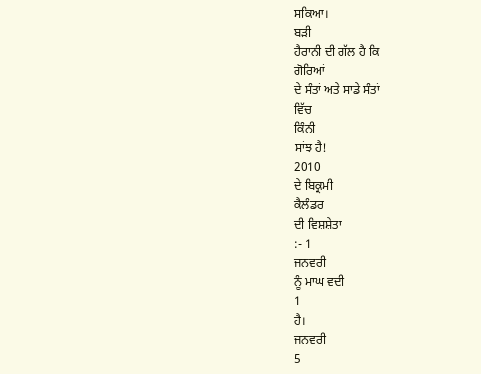ਸਕਿਆ।
ਬੜੀ
ਹੈਰਾਨੀ ਦੀ ਗੱਲ ਹੈ ਕਿ
ਗੋਰਿਆਂ
ਦੇ ਸੰਤਾਂ ਅਤੇ ਸਾਡੇ ਸੰਤਾਂ
ਵਿੱਚ
ਕਿੰਨੀ
ਸਾਂਝ ਹੈ!
2010
ਦੇ ਬਿਕ੍ਰਮੀ
ਕੈਲੰਡਰ
ਦੀ ਵਿਸ਼ਸ਼ੇਤਾ
:- 1
ਜਨਵਰੀ
ਨੂੰ ਮਾਘ ਵਦੀ
1
ਹੈ।
ਜਨਵਰੀ
5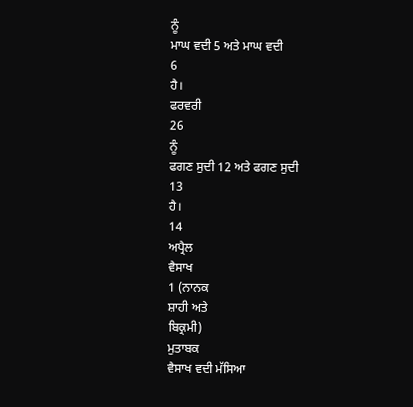ਨੂੰ
ਮਾਘ ਵਦੀ 5 ਅਤੇ ਮਾਘ ਵਦੀ
6
ਹੈ।
ਫਰਵਰੀ
26
ਨੂੰ
ਫਗਣ ਸੁਦੀ 12 ਅਤੇ ਫਗਣ ਸੁਦੀ
13
ਹੈ।
14
ਅਪ੍ਰੈਲ
ਵੈਸਾਖ
1 (ਨਾਨਕ
ਸ਼ਾਹੀ ਅਤੇ
ਬਿਕ੍ਰਮੀ)
ਮੁਤਾਬਕ
ਵੈਸਾਖ ਵਦੀ ਮੱਸਿਆ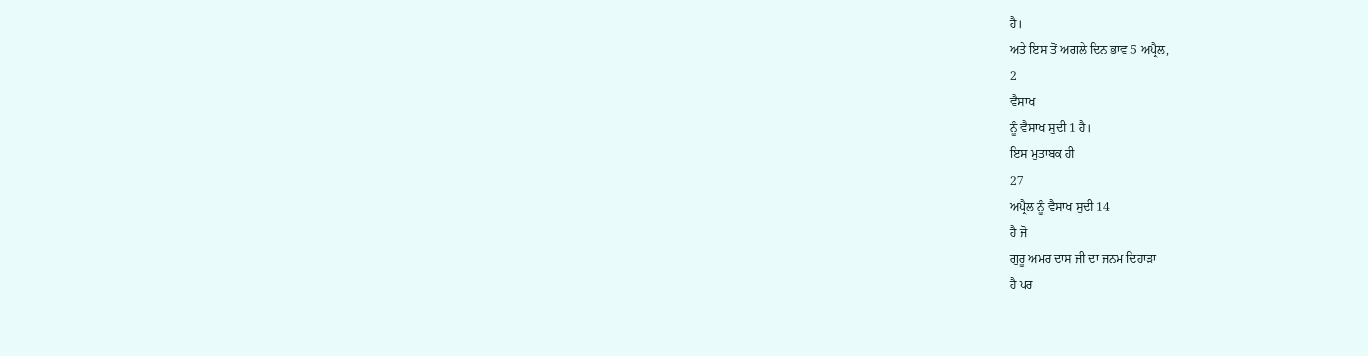ਹੈ।
ਅਤੇ ਇਸ ਤੋਂ ਅਗਲੇ ਦਿਨ ਭਾਵ 5 ਅਪ੍ਰੈਲ,
2
ਵੈਸਾਖ
ਨੂੰ ਵੈਸਾਖ ਸੁਦੀ 1 ਹੈ।
ਇਸ ਮੁਤਾਬਕ ਹੀ
27
ਅਪ੍ਰੈਲ ਨੂੰ ਵੈਸਾਖ ਸੁਦੀ 14
ਹੈ ਜੋ
ਗੁਰੂ ਅਮਰ ਦਾਸ ਜੀ ਦਾ ਜਨਮ ਦਿਹਾੜਾ
ਹੈ ਪਰ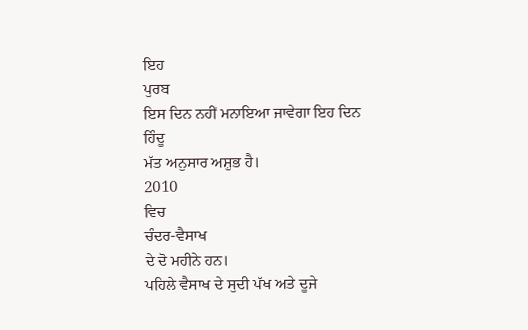ਇਹ
ਪੁਰਬ
ਇਸ ਦਿਨ ਨਹੀਂ ਮਨਾਇਆ ਜਾਵੇਗਾ ਇਹ ਦਿਨ
ਹਿੰਦੂ
ਮੱਤ ਅਨੁਸਾਰ ਅਸ਼ੁਭ ਹੈ।
2010
ਵਿਚ
ਚੰਦਰ-ਵੈਸਾਖ
ਦੇ ਦੋ ਮਹੀਨੇ ਹਨ।
ਪਹਿਲੇ ਵੈਸਾਖ ਦੇ ਸੁਦੀ ਪੱਖ ਅਤੇ ਦੂਜੇ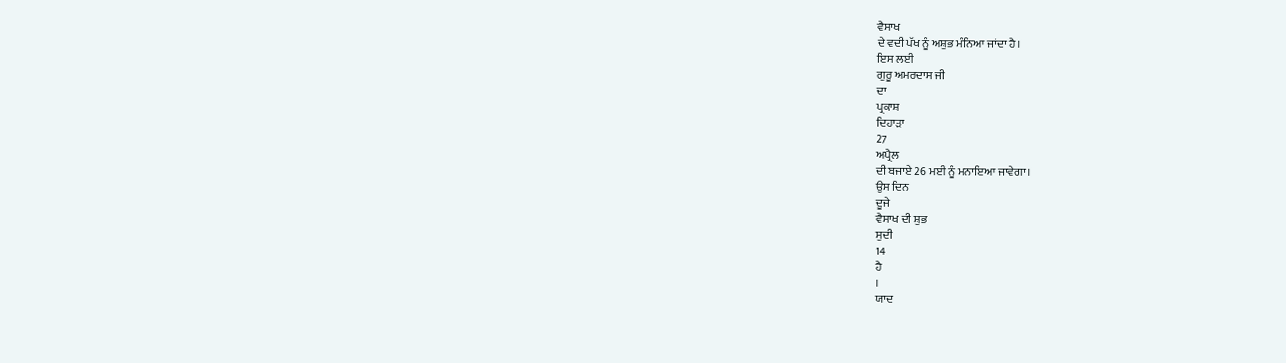ਵੈਸਾਖ
ਦੇ ਵਦੀ ਪੱਖ ਨੂੰ ਅਸ਼ੁਭ ਮੰਨਿਆ ਜਾਂਦਾ ਹੈ।
ਇਸ ਲਈ
ਗੁਰੂ ਅਮਰਦਾਸ ਜੀ
ਦਾ
ਪ੍ਰਕਾਸ਼
ਦਿਹਾੜਾ
27
ਅਪ੍ਰੈਲ
ਦੀ ਬਜਾਏ 26 ਮਈ ਨੂੰ ਮਨਾਇਆ ਜਾਵੇਗਾ।
ਉਸ ਦਿਨ
ਦੂਜੇ
ਵੈਸਾਖ ਦੀ ਸ਼ੁਭ
ਸੁਦੀ
14
ਹੈ
।
ਯਾਦ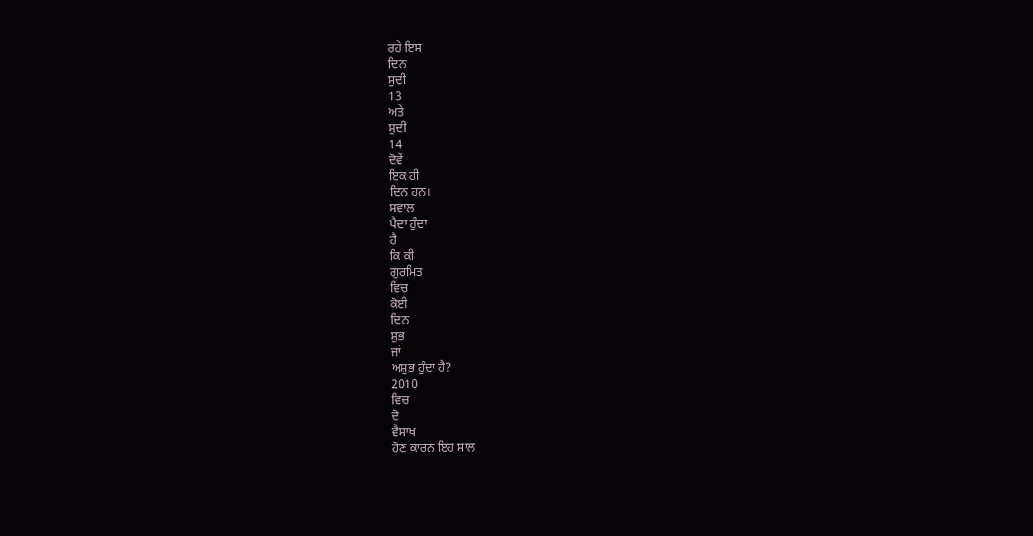ਰਹੇ ਇਸ
ਦਿਨ
ਸੁਦੀ
13
ਅਤੇ
ਸੁਦੀ
14
ਦੋਵੇਂ
ਇਕ ਹੀ
ਦਿਨ ਹਨ।
ਸਵਾਲ
ਪੈਦਾ ਹੁੰਦਾ
ਹੈ
ਕਿ ਕੀ
ਗੁਰਮਿਤ
ਵਿਚ
ਕੋਈ
ਦਿਨ
ਸ਼ੁਭ
ਜਾਂ
ਅਸ਼ੁਭ ਹੁੰਦਾ ਹੈ?
2010
ਵਿਚ
ਦੋ
ਵੈਸਾਖ
ਹੋਣ ਕਾਰਨ ਇਹ ਸਾਲ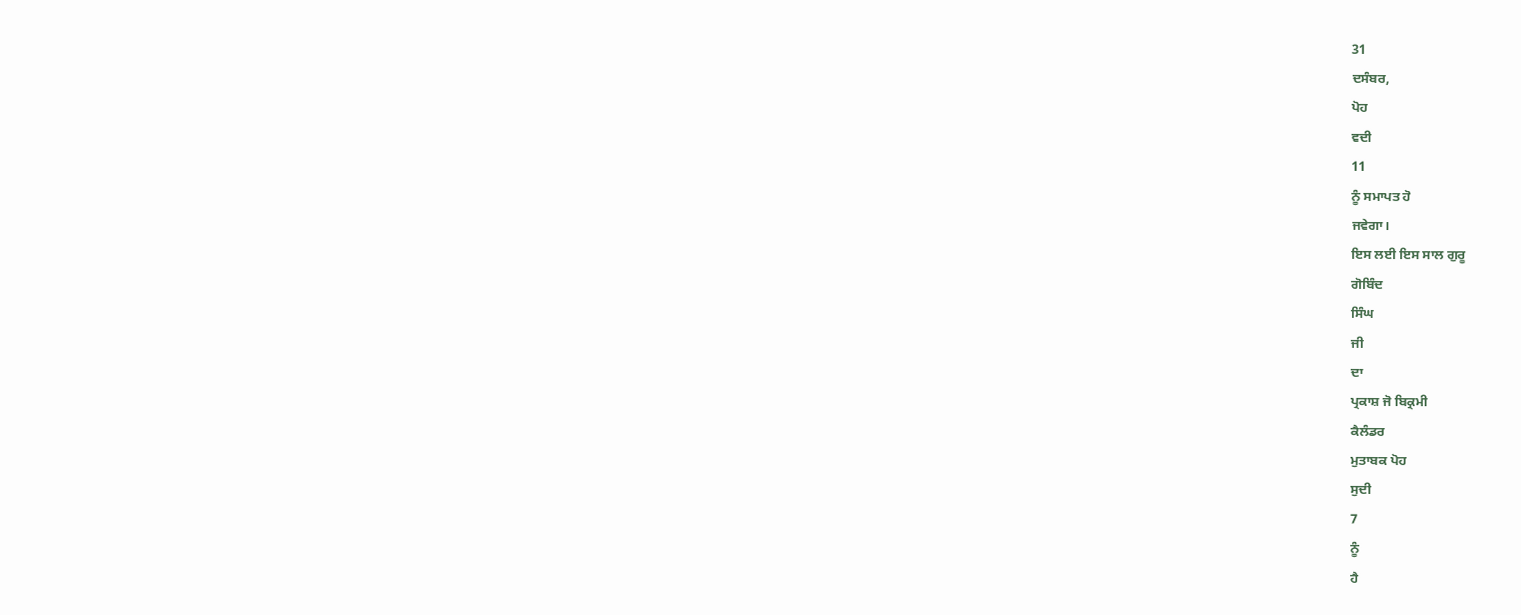31
ਦਸੰਬਰ,
ਪੋਹ
ਵਦੀ
11
ਨੂੰ ਸਮਾਪਤ ਹੋ
ਜਵੇਗਾ।
ਇਸ ਲਈ ਇਸ ਸਾਲ ਗੁਰੂ
ਗੋਬਿੰਦ
ਸਿੰਘ
ਜੀ
ਦਾ
ਪ੍ਰਕਾਸ਼ ਜੋ ਬਿਕ੍ਰਮੀ
ਕੈਲੰਡਰ
ਮੁਤਾਬਕ ਪੋਹ
ਸੁਦੀ
7
ਨੂੰ
ਹੈ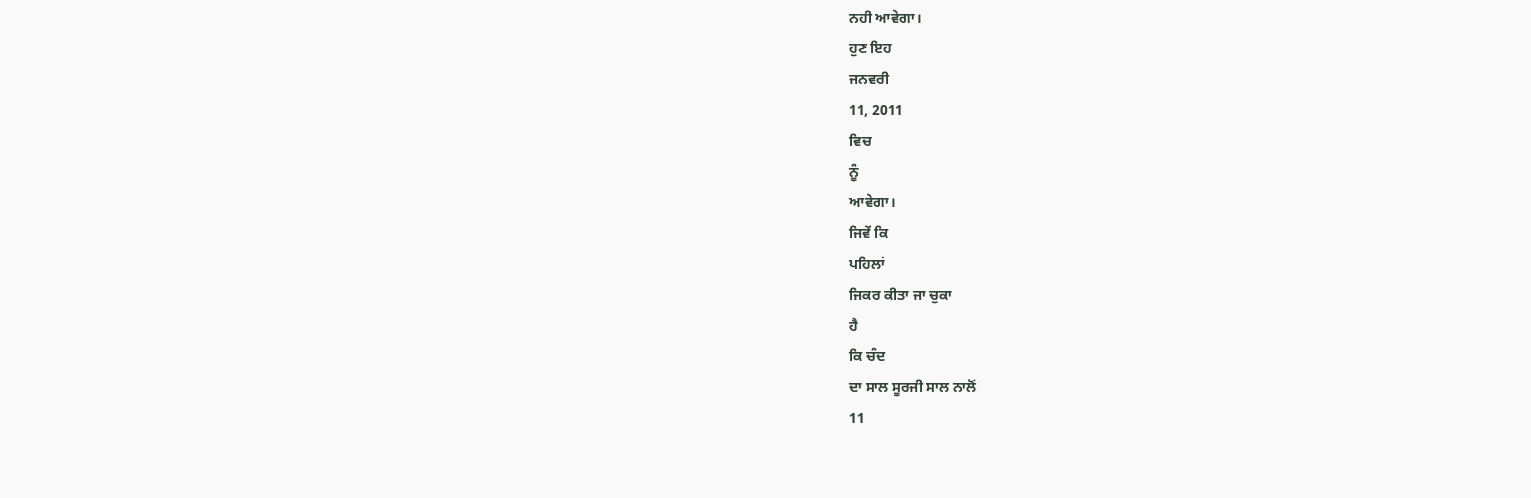ਨਹੀ ਆਵੇਗਾ।
ਹੁਣ ਇਹ
ਜਨਵਰੀ
11, 2011
ਵਿਚ
ਨੂੰ
ਆਵੇਗਾ।
ਜਿਵੇਂ ਕਿ
ਪਹਿਲਾਂ
ਜਿਕਰ ਕੀਤਾ ਜਾ ਚੁਕਾ
ਹੈ
ਕਿ ਚੰਦ
ਦਾ ਸਾਲ ਸੂਰਜੀ ਸਾਲ ਨਾਲੋਂ
11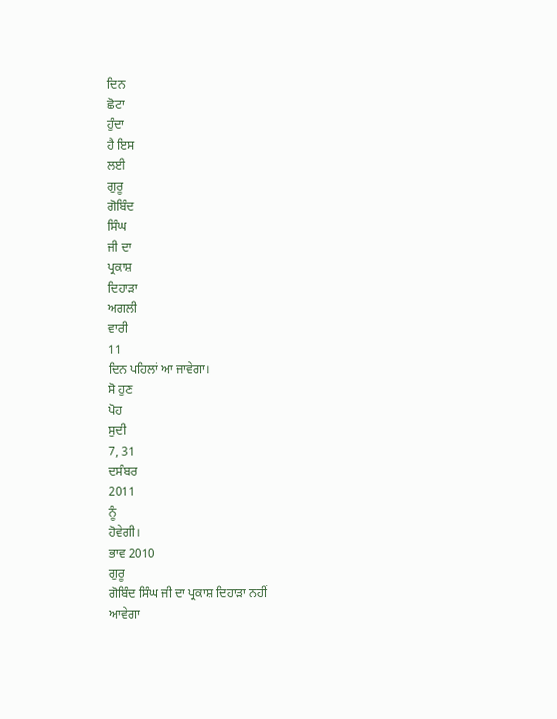ਦਿਨ
ਛੋਟਾ
ਹੁੰਦਾ
ਹੈ ਇਸ
ਲਈ
ਗੁਰੂ
ਗੋਬਿੰਦ
ਸਿੰਘ
ਜੀ ਦਾ
ਪ੍ਰਕਾਸ਼
ਦਿਹਾੜਾ
ਅਗਲੀ
ਵਾਰੀ
11
ਦਿਨ ਪਹਿਲਾਂ ਆ ਜਾਵੇਗਾ।
ਸੋ ਹੁਣ
ਪੋਹ
ਸੁਦੀ
7, 31
ਦਸੰਬਰ
2011
ਨੂੰ
ਹੋਵੇਗੀ।
ਭਾਵ 2010
ਗੁਰੂ
ਗੋਬਿੰਦ ਸਿੰਘ ਜੀ ਦਾ ਪ੍ਰਕਾਸ਼ ਦਿਹਾੜਾ ਨਹੀਂ
ਆਵੇਗਾ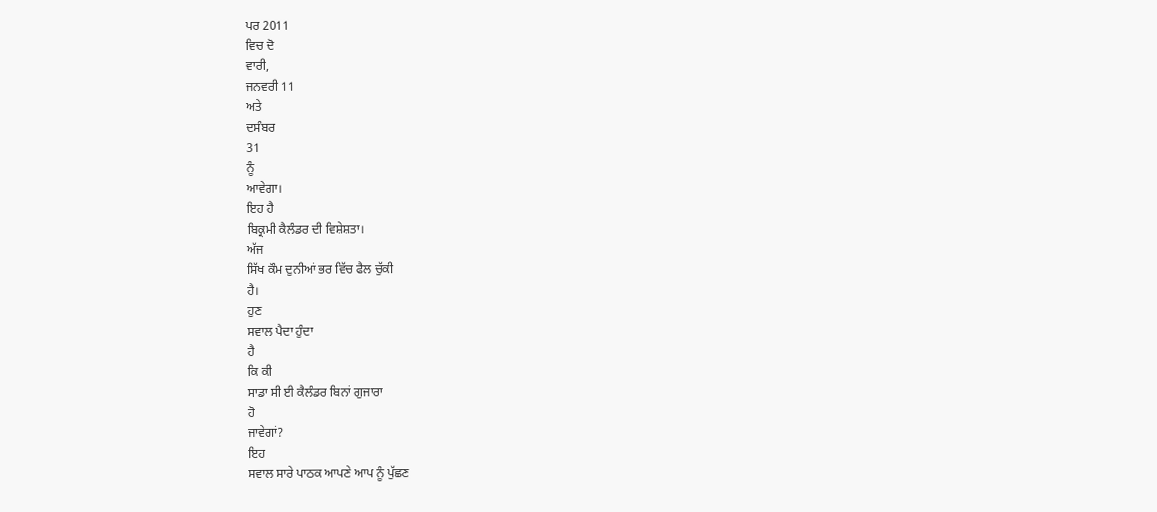ਪਰ 2011
ਵਿਚ ਦੋ
ਵਾਰੀ,
ਜਨਵਰੀ 11
ਅਤੇ
ਦਸੰਬਰ
31
ਨੂੰ
ਆਵੇਗਾ।
ਇਹ ਹੈ
ਬਿਕ੍ਰਮੀ ਕੈਲੰਡਰ ਦੀ ਵਿਸ਼ੇਸ਼ਤਾ।
ਅੱਜ
ਸਿੱਖ ਕੌਮ ਦੁਨੀਆਂ ਭਰ ਵਿੱਚ ਫੈਲ ਚੁੱਕੀ
ਹੈ।
ਹੁਣ
ਸਵਾਲ ਪੈਦਾ ਹੁੰਦਾ
ਹੈ
ਕਿ ਕੀ
ਸਾਡਾ ਸੀ ਈ ਕੈਲੰਡਰ ਬਿਨਾਂ ਗੁਜਾਰਾ
ਹੋ
ਜਾਵੇਗਾਂ?
ਇਹ
ਸਵਾਲ ਸਾਰੇ ਪਾਠਕ ਆਪਣੇ ਆਪ ਨੂੰ ਪੁੱਛਣ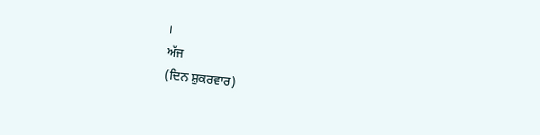।
ਅੱਜ
(ਦਿਨ ਸ਼ੁਕਰਵਾਰ)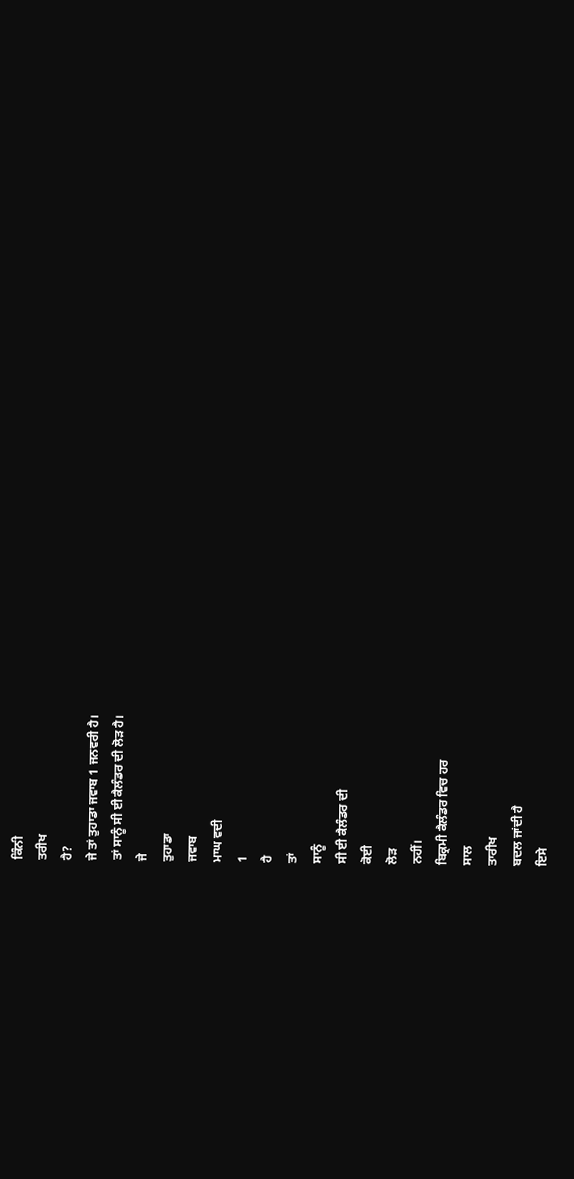ਕਿੰਨੀ
ਤਰੀਖ
ਹੈ?
ਜੇ ਤਾਂ ਤੁਹਾਡਾ ਜਵਾਬ 1 ਜਨਵਰੀ ਹੈ।
ਤਾਂ ਸਾਨੂੰ ਸੀ ਈ ਕੈਲੰਡਰ ਦੀ ਲੋੜ ਹੈ।
ਜੇ
ਤੁਹਾਡਾ
ਜਵਾਬ
ਮਾਘ ਵਦੀ
1
ਹੈ
ਤਾਂ
ਸਾਨੂੰ
ਸੀ ਈ ਕੈਲੰਡਰ ਦੀ
ਕੋਈ
ਲੋੜ
ਨਹੀਂ।
ਬਿਕ੍ਰਮੀ ਕੈਲੰਡਰ ਵਿਚ ਹਰ
ਸਾਲ
ਤਾਰੀਖ
ਬਦਲ ਜਾਂਦੀ ਹੈ
ਇਸੇ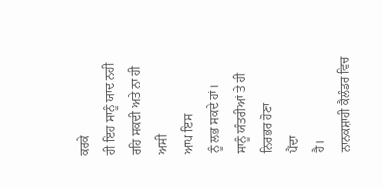ਕਰਕੇ
ਹੀ ਇਹ ਸਾਨੂੰ ਯਾਦ ਨਹੀ ਰਹਿ ਸਕਦੀ ਅਤੇ ਨਾ ਹੀ
ਅਸੀ
ਆਪ ਇਸ
ਨੂੰ ਲਭ ਸਕਦੇ ਹਾਂ।
ਸਾਨੂੰ ਯੰਤਰੀਆਂ ਤੇ ਹੀ ਨਿਰਭਰ ਹੋਣਾ
ਪੈਂਦਾ
ਹੈ।
ਨਾਨਕਸ਼ਾਹੀ ਕੈਲੰਡਰ ਵਿਚ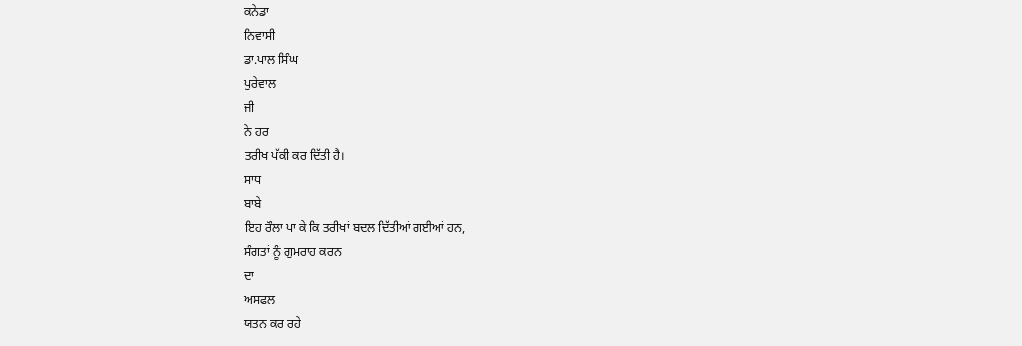ਕਨੇਡਾ
ਨਿਵਾਸੀ
ਡਾ.ਪਾਲ ਸਿੰਘ
ਪੁਰੇਵਾਲ
ਜੀ
ਨੇ ਹਰ
ਤਰੀਖ ਪੱਕੀ ਕਰ ਦਿੱਤੀ ਹੈ।
ਸਾਧ
ਬਾਬੇ
ਇਹ ਰੌਲਾ ਪਾ ਕੇ ਕਿ ਤਰੀਖਾਂ ਬਦਲ ਦਿੱਤੀਆਂ ਗਈਆਂ ਹਨ,
ਸੰਗਤਾਂ ਨੂੰ ਗੁਮਰਾਹ ਕਰਨ
ਦਾ
ਅਸਫਲ
ਯਤਨ ਕਰ ਰਹੇ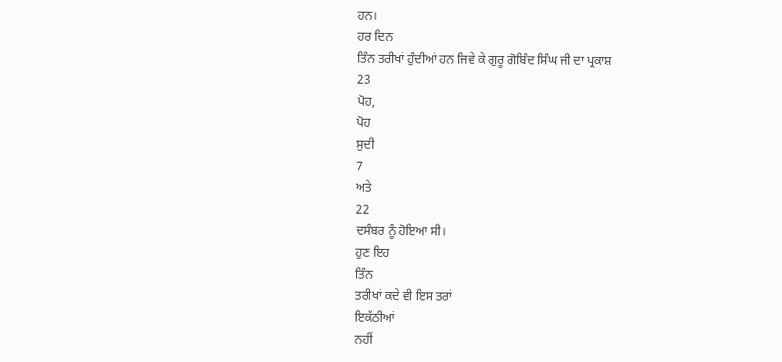ਹਨ।
ਹਰ ਦਿਨ
ਤਿੰਨ ਤਰੀਖਾਂ ਹੁੰਦੀਆਂ ਹਨ ਜਿਵੇ ਕੇ ਗੁਰੂ ਗੋਬਿੰਦ ਸਿੰਘ ਜੀ ਦਾ ਪ੍ਰਕਾਸ਼
23
ਪੋਹ,
ਪੋਹ
ਸੁਦੀ
7
ਅਤੇ
22
ਦਸੰਬਰ ਨੂੰ ਹੋਇਆ ਸੀ।
ਹੁਣ ਇਹ
ਤਿੰਨ
ਤਰੀਖਾਂ ਕਦੇ ਵੀ ਇਸ ਤਰਾਂ
ਇਕੱਠੀਆਂ
ਨਹੀਂ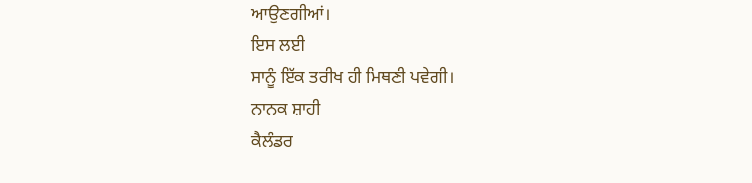ਆਉਣਗੀਆਂ।
ਇਸ ਲਈ
ਸਾਨੂੰ ਇੱਕ ਤਰੀਖ ਹੀ ਮਿਥਣੀ ਪਵੇਗੀ।
ਨਾਨਕ ਸ਼ਾਹੀ
ਕੈਲੰਡਰ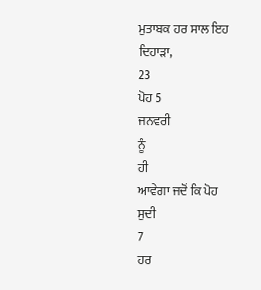ਮੁਤਾਬਕ ਹਰ ਸਾਲ ਇਹ
ਦਿਹਾੜਾ,
23
ਪੋਹ 5
ਜਨਵਰੀ
ਨੂੰ
ਹੀ
ਆਵੇਗਾ ਜਦੋਂ ਕਿ ਪੋਹ
ਸੁਦੀ
7
ਹਰ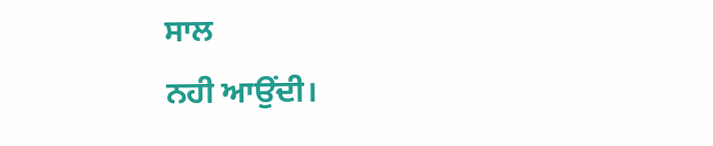ਸਾਲ
ਨਹੀ ਆਉਂਦੀ।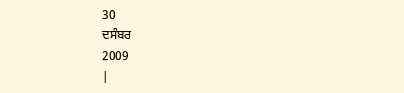30
ਦਸੰਬਰ
2009
|